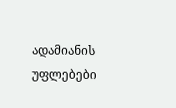ადამიანის უფლებები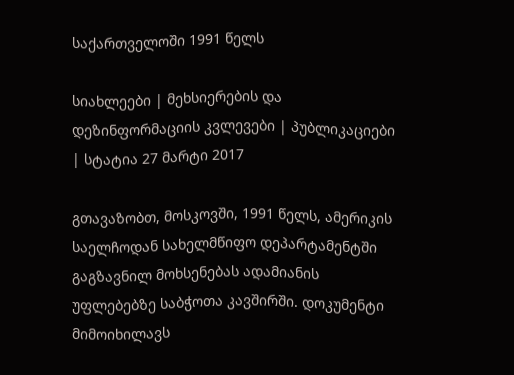საქართველოში 1991 წელს

სიახლეები | მეხსიერების და დეზინფორმაციის კვლევები | პუბლიკაციები | სტატია 27 მარტი 2017

გთავაზობთ, მოსკოვში, 1991 წელს, ამერიკის საელჩოდან სახელმწიფო დეპარტამენტში გაგზავნილ მოხსენებას ადამიანის უფლებებზე საბჭოთა კავშირში. დოკუმენტი მიმოიხილავს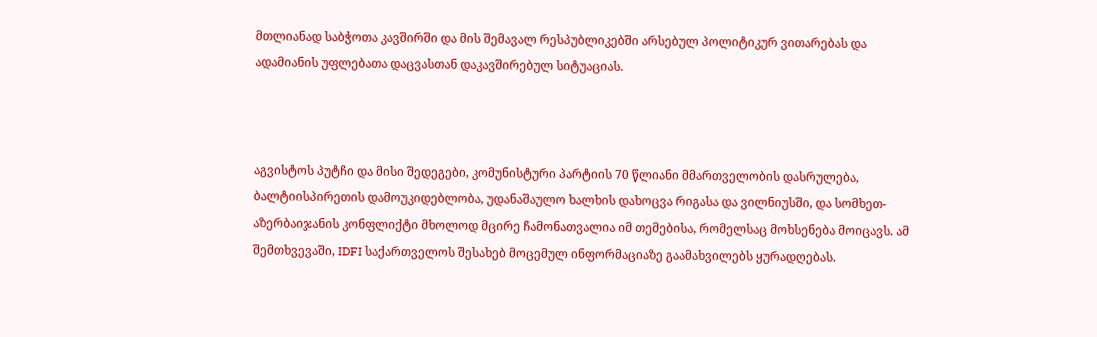მთლიანად საბჭოთა კავშირში და მის შემავალ რესპუბლიკებში არსებულ პოლიტიკურ ვითარებას და ადამიანის უფლებათა დაცვასთან დაკავშირებულ სიტუაციას.



აგვისტოს პუტჩი და მისი შედეგები, კომუნისტური პარტიის 70 წლიანი მმართველობის დასრულება, ბალტიისპირეთის დამოუკიდებლობა, უდანაშაულო ხალხის დახოცვა რიგასა და ვილნიუსში, და სომხეთ-აზერბაიჯანის კონფლიქტი მხოლოდ მცირე ჩამონათვალია იმ თემებისა, რომელსაც მოხსენება მოიცავს. ამ შემთხვევაში, IDFI საქართველოს შესახებ მოცემულ ინფორმაციაზე გაამახვილებს ყურადღებას.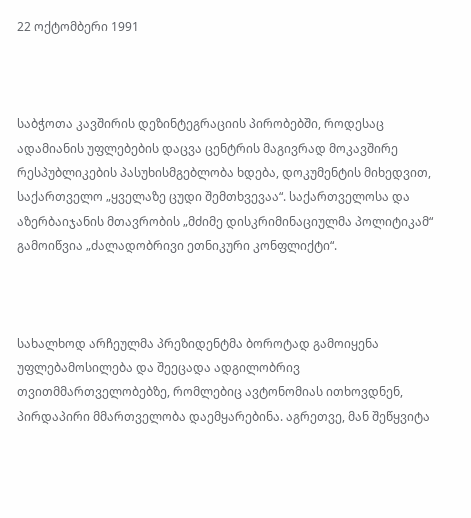22 ოქტომბერი 1991



საბჭოთა კავშირის დეზინტეგრაციის პირობებში, როდესაც ადამიანის უფლებების დაცვა ცენტრის მაგივრად მოკავშირე რესპუბლიკების პასუხისმგებლობა ხდება, დოკუმენტის მიხედვით, საქართველო „ყველაზე ცუდი შემთხვევაა“. საქართველოსა და აზერბაიჯანის მთავრობის „მძიმე დისკრიმინაციულმა პოლიტიკამ“ გამოიწვია „ძალადობრივი ეთნიკური კონფლიქტი“.



სახალხოდ არჩეულმა პრეზიდენტმა ბოროტად გამოიყენა უფლებამოსილება და შეეცადა ადგილობრივ თვითმმართველობებზე, რომლებიც ავტონომიას ითხოვდნენ, პირდაპირი მმართველობა დაემყარებინა. აგრეთვე, მან შეწყვიტა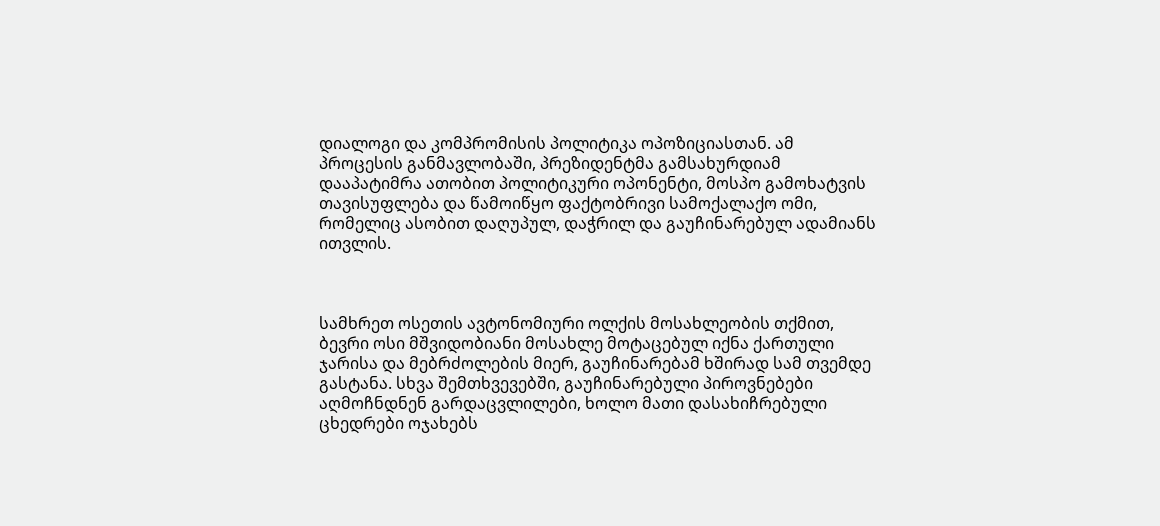დიალოგი და კომპრომისის პოლიტიკა ოპოზიციასთან. ამ პროცესის განმავლობაში, პრეზიდენტმა გამსახურდიამ დააპატიმრა ათობით პოლიტიკური ოპონენტი, მოსპო გამოხატვის თავისუფლება და წამოიწყო ფაქტობრივი სამოქალაქო ომი, რომელიც ასობით დაღუპულ, დაჭრილ და გაუჩინარებულ ადამიანს ითვლის.



სამხრეთ ოსეთის ავტონომიური ოლქის მოსახლეობის თქმით, ბევრი ოსი მშვიდობიანი მოსახლე მოტაცებულ იქნა ქართული ჯარისა და მებრძოლების მიერ, გაუჩინარებამ ხშირად სამ თვემდე გასტანა. სხვა შემთხვევებში, გაუჩინარებული პიროვნებები აღმოჩნდნენ გარდაცვლილები, ხოლო მათი დასახიჩრებული ცხედრები ოჯახებს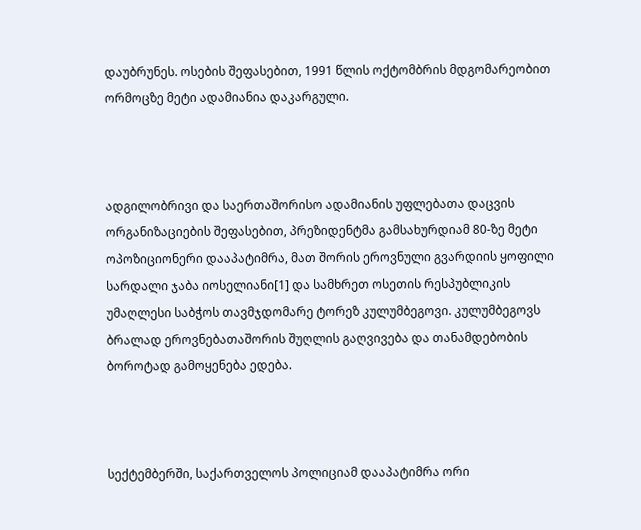დაუბრუნეს. ოსების შეფასებით, 1991 წლის ოქტომბრის მდგომარეობით ორმოცზე მეტი ადამიანია დაკარგული.



ადგილობრივი და საერთაშორისო ადამიანის უფლებათა დაცვის ორგანიზაციების შეფასებით, პრეზიდენტმა გამსახურდიამ 80-ზე მეტი ოპოზიციონერი დააპატიმრა, მათ შორის ეროვნული გვარდიის ყოფილი სარდალი ჯაბა იოსელიანი[1] და სამხრეთ ოსეთის რესპუბლიკის უმაღლესი საბჭოს თავმჯდომარე ტორეზ კულუმბეგოვი. კულუმბეგოვს ბრალად ეროვნებათაშორის შუღლის გაღვივება და თანამდებობის ბოროტად გამოყენება ედება.



სექტემბერში, საქართველოს პოლიციამ დააპატიმრა ორი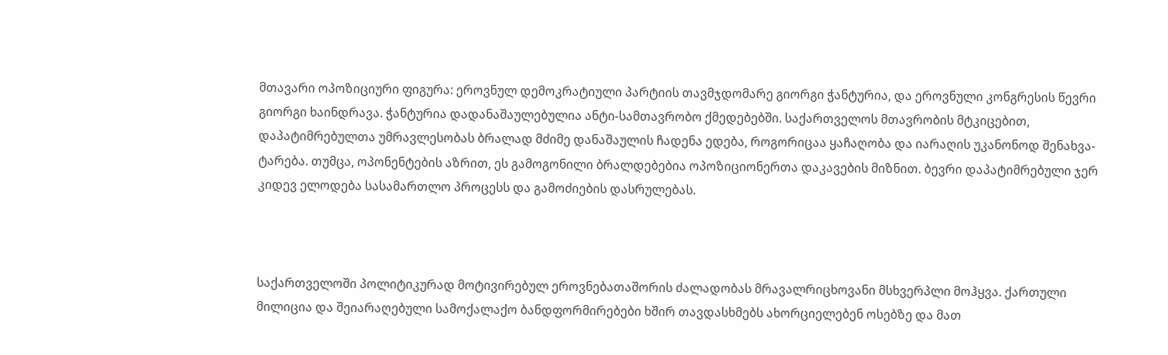მთავარი ოპოზიციური ფიგურა: ეროვნულ დემოკრატიული პარტიის თავმჯდომარე გიორგი ჭანტურია, და ეროვნული კონგრესის წევრი გიორგი ხაინდრავა. ჭანტურია დადანაშაულებულია ანტი-სამთავრობო ქმედებებში. საქართველოს მთავრობის მტკიცებით, დაპატიმრებულთა უმრავლესობას ბრალად მძიმე დანაშაულის ჩადენა ედება, როგორიცაა ყაჩაღობა და იარაღის უკანონოდ შენახვა-ტარება. თუმცა, ოპონენტების აზრით, ეს გამოგონილი ბრალდებებია ოპოზიციონერთა დაკავების მიზნით. ბევრი დაპატიმრებული ჯერ კიდევ ელოდება სასამართლო პროცესს და გამოძიების დასრულებას.



საქართველოში პოლიტიკურად მოტივირებულ ეროვნებათაშორის ძალადობას მრავალრიცხოვანი მსხვერპლი მოჰყვა. ქართული მილიცია და შეიარაღებული სამოქალაქო ბანდფორმირებები ხშირ თავდასხმებს ახორციელებენ ოსებზე და მათ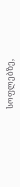სოფლებზე,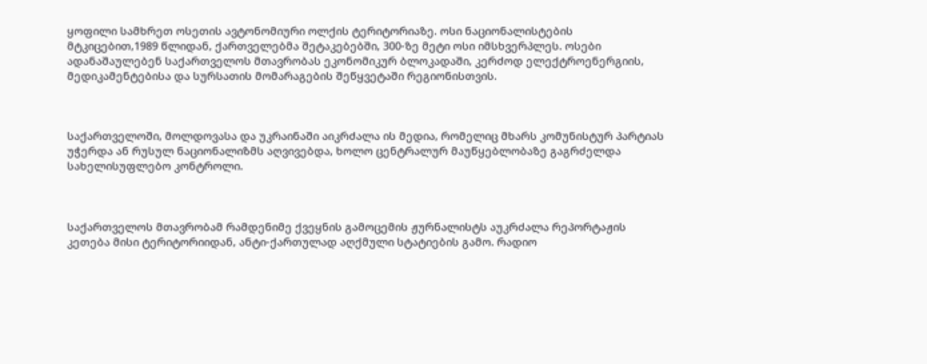ყოფილი სამხრეთ ოსეთის ავტონომიური ოლქის ტერიტორიაზე. ოსი ნაციონალისტების მტკიცებით,1989 წლიდან, ქართველებმა შეტაკებებში, 300-ზე მეტი ოსი იმსხვერპლეს. ოსები ადანაშაულებენ საქართველოს მთავრობას ეკონომიკურ ბლოკადაში, კერძოდ ელექტროენერგიის, მედიკამენტებისა და სურსათის მომარაგების შეწყვეტაში რეგიონისთვის.



საქართველოში, მოლდოვასა და უკრაინაში აიკრძალა ის მედია, რომელიც მხარს კომუნისტურ პარტიას უჭერდა ან რუსულ ნაციონალიზმს აღვივებდა, ხოლო ცენტრალურ მაუწყებლობაზე გაგრძელდა სახელისუფლებო კონტროლი.



საქართველოს მთავრობამ რამდენიმე ქვეყნის გამოცემის ჟურნალისტს აუკრძალა რეპორტაჟის კეთება მისი ტერიტორიიდან, ანტი-ქართულად აღქმული სტატიების გამო. რადიო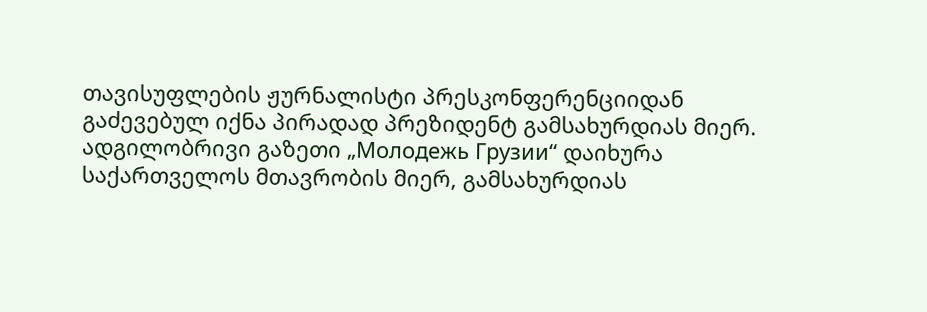თავისუფლების ჟურნალისტი პრესკონფერენციიდან გაძევებულ იქნა პირადად პრეზიდენტ გამსახურდიას მიერ. ადგილობრივი გაზეთი „Молодежь Грузии“ დაიხურა საქართველოს მთავრობის მიერ, გამსახურდიას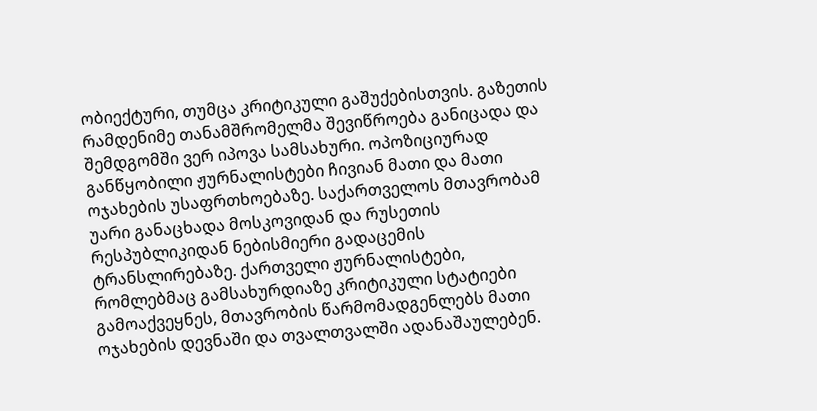ობიექტური, თუმცა კრიტიკული გაშუქებისთვის. გაზეთის რამდენიმე თანამშრომელმა შევიწროება განიცადა და შემდგომში ვერ იპოვა სამსახური. ოპოზიციურად განწყობილი ჟურნალისტები ჩივიან მათი და მათი ოჯახების უსაფრთხოებაზე. საქართველოს მთავრობამ უარი განაცხადა მოსკოვიდან და რუსეთის რესპუბლიკიდან ნებისმიერი გადაცემის ტრანსლირებაზე. ქართველი ჟურნალისტები, რომლებმაც გამსახურდიაზე კრიტიკული სტატიები გამოაქვეყნეს, მთავრობის წარმომადგენლებს მათი ოჯახების დევნაში და თვალთვალში ადანაშაულებენ.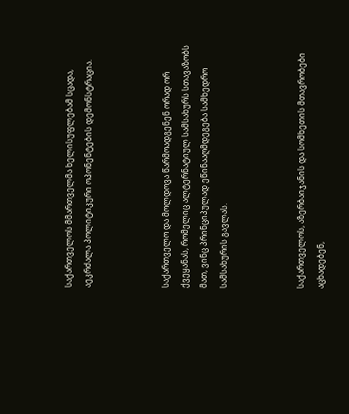საქართველოს მმართველმა ხელისუფლებამ სცადა, აეკრძალა პოლიტიკური ოპონენტების დემონსტრაცია.



საქართველო და მოლდოვა წარმოადგენენ ორად ორ ქვეყანას, რომელიც ალტერნატიულ სამსახურს სთავაზობს მათ, ვინც პრინციპულად ეწინააღმდეგება სამხედრო სამსახურის გავლას.



საქართველოს, აზერბაიჯანის და სომხეთის მთავრობები აცხადებენ,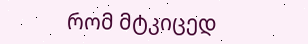რომ მტკიცედ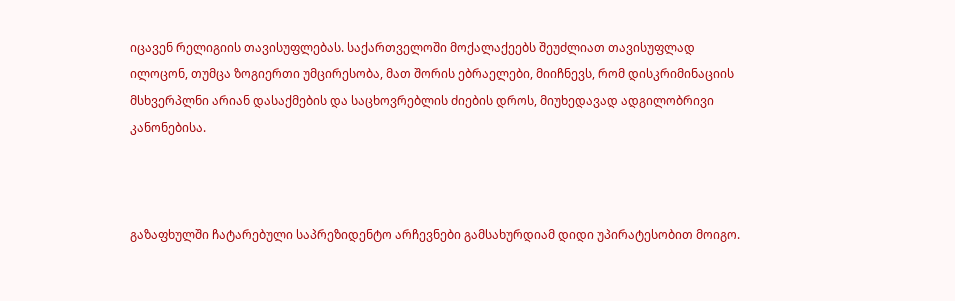იცავენ რელიგიის თავისუფლებას. საქართველოში მოქალაქეებს შეუძლიათ თავისუფლად ილოცონ, თუმცა ზოგიერთი უმცირესობა, მათ შორის ებრაელები, მიიჩნევს, რომ დისკრიმინაციის მსხვერპლნი არიან დასაქმების და საცხოვრებლის ძიების დროს, მიუხედავად ადგილობრივი კანონებისა.



გაზაფხულში ჩატარებული საპრეზიდენტო არჩევნები გამსახურდიამ დიდი უპირატესობით მოიგო.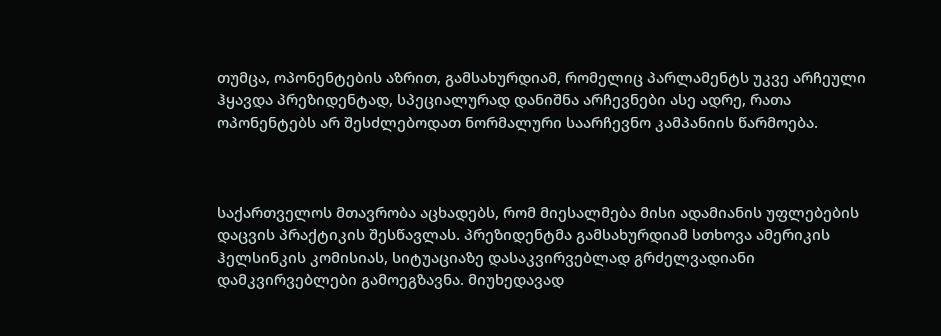თუმცა, ოპონენტების აზრით, გამსახურდიამ, რომელიც პარლამენტს უკვე არჩეული ჰყავდა პრეზიდენტად, სპეციალურად დანიშნა არჩევნები ასე ადრე, რათა ოპონენტებს არ შესძლებოდათ ნორმალური საარჩევნო კამპანიის წარმოება.



საქართველოს მთავრობა აცხადებს, რომ მიესალმება მისი ადამიანის უფლებების დაცვის პრაქტიკის შესწავლას. პრეზიდენტმა გამსახურდიამ სთხოვა ამერიკის ჰელსინკის კომისიას, სიტუაციაზე დასაკვირვებლად გრძელვადიანი დამკვირვებლები გამოეგზავნა. მიუხედავად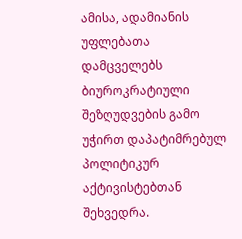ამისა, ადამიანის უფლებათა დამცველებს ბიუროკრატიული შეზღუდვების გამო უჭირთ დაპატიმრებულ პოლიტიკურ აქტივისტებთან შეხვედრა.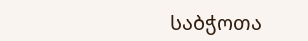საბჭოთა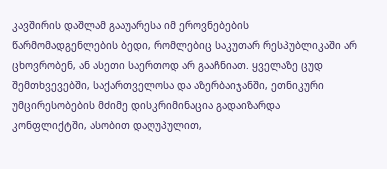კავშირის დაშლამ გააუარესა იმ ეროვნებების წარმომადგენლების ბედი, რომლებიც საკუთარ რესპუბლიკაში არ ცხოვრობენ, ან ასეთი საერთოდ არ გააჩნიათ. ყველაზე ცუდ შემთხვევებში, საქართველოსა და აზერბაიჯანში, ეთნიკური უმცირესობების მძიმე დისკრიმინაცია გადაიზარდა კონფლიქტში, ასობით დაღუპულით,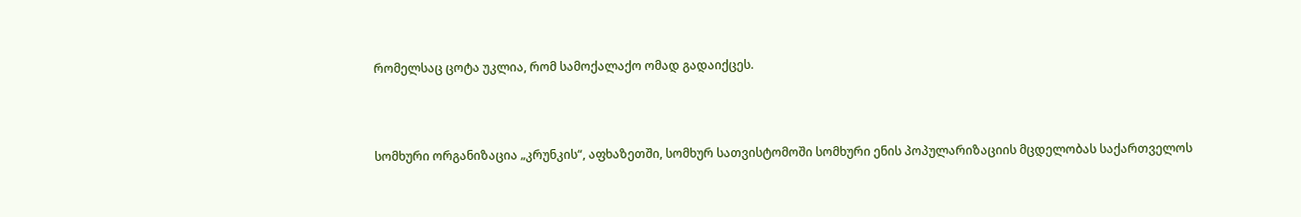რომელსაც ცოტა უკლია, რომ სამოქალაქო ომად გადაიქცეს.



სომხური ორგანიზაცია „კრუნკის“, აფხაზეთში, სომხურ სათვისტომოში სომხური ენის პოპულარიზაციის მცდელობას საქართველოს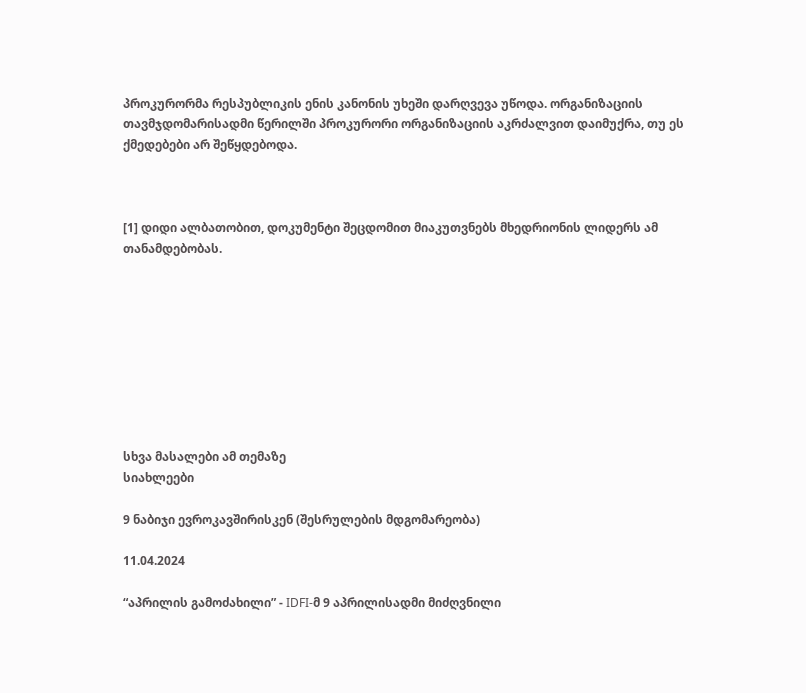პროკურორმა რესპუბლიკის ენის კანონის უხეში დარღვევა უწოდა. ორგანიზაციის თავმჯდომარისადმი წერილში პროკურორი ორგანიზაციის აკრძალვით დაიმუქრა, თუ ეს ქმედებები არ შეწყდებოდა.



[1] დიდი ალბათობით, დოკუმენტი შეცდომით მიაკუთვნებს მხედრიონის ლიდერს ამ თანამდებობას.









სხვა მასალები ამ თემაზე
სიახლეები

9 ნაბიჯი ევროკავშირისკენ (შესრულების მდგომარეობა)

11.04.2024

“აპრილის გამოძახილი” - IDFI-მ 9 აპრილისადმი მიძღვნილი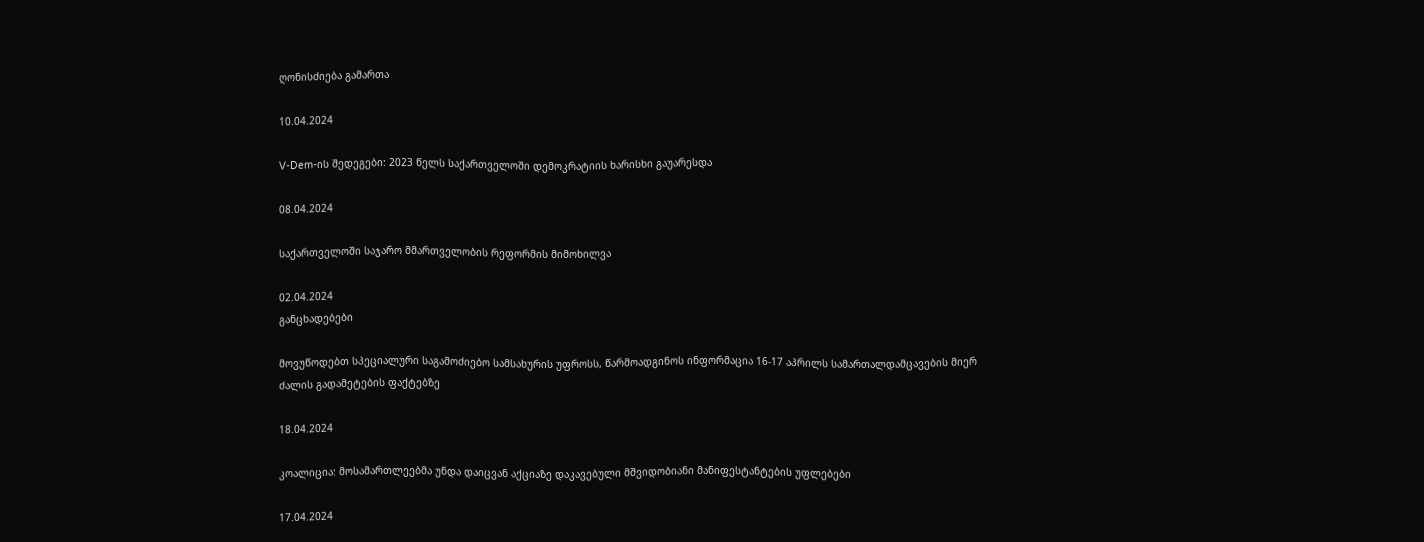ღონისძიება გამართა

10.04.2024

V-Dem-ის შედეგები: 2023 წელს საქართველოში დემოკრატიის ხარისხი გაუარესდა

08.04.2024

საქართველოში საჯარო მმართველობის რეფორმის მიმოხილვა

02.04.2024
განცხადებები

მოვუწოდებთ სპეციალური საგამოძიებო სამსახურის უფროსს, წარმოადგინოს ინფორმაცია 16-17 აპრილს სამართალდამცავების მიერ ძალის გადამეტების ფაქტებზე

18.04.2024

კოალიცია: მოსამართლეებმა უნდა დაიცვან აქციაზე დაკავებული მშვიდობიანი მანიფესტანტების უფლებები

17.04.2024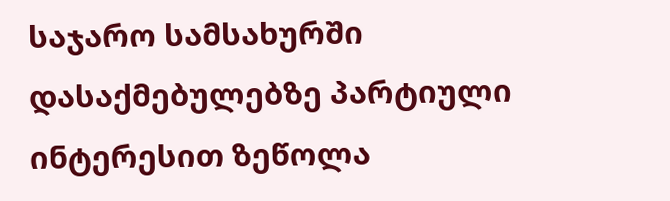საჯარო სამსახურში დასაქმებულებზე პარტიული ინტერესით ზეწოლა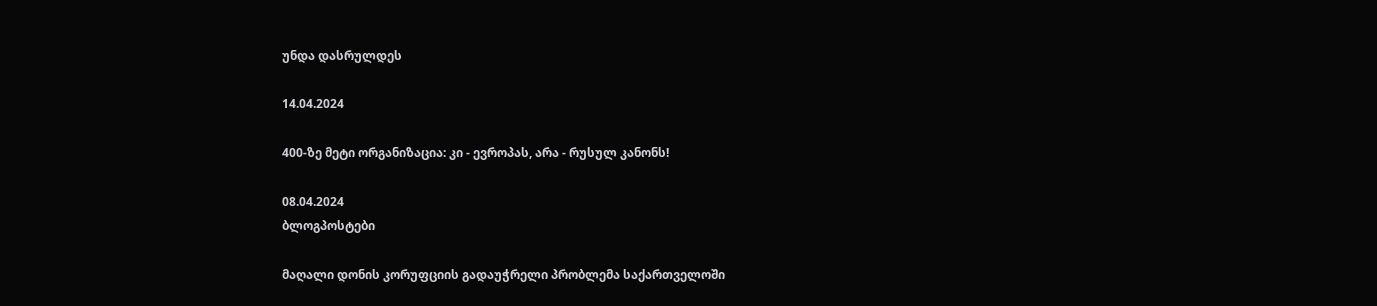უნდა დასრულდეს

14.04.2024

400-ზე მეტი ორგანიზაცია: კი - ევროპას, არა - რუსულ კანონს!

08.04.2024
ბლოგპოსტები

მაღალი დონის კორუფციის გადაუჭრელი პრობლემა საქართველოში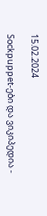15.02.2024

Sockpuppet-ები და ვიკიპედია -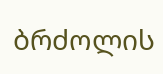ბრძოლის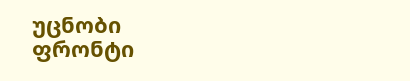უცნობი ფრონტი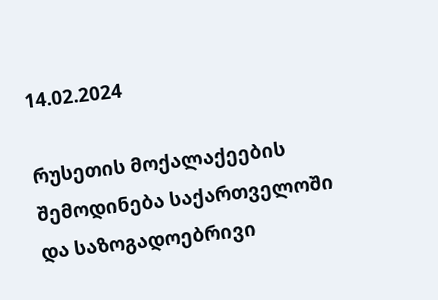14.02.2024

რუსეთის მოქალაქეების შემოდინება საქართველოში და საზოგადოებრივი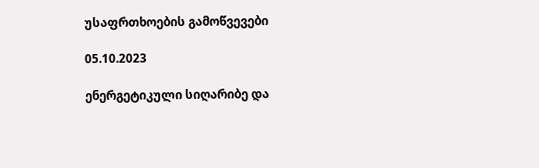უსაფრთხოების გამოწვევები

05.10.2023

ენერგეტიკული სიღარიბე და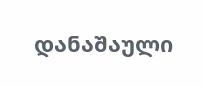დანაშაული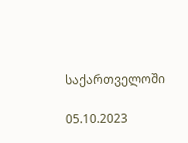საქართველოში

05.10.2023